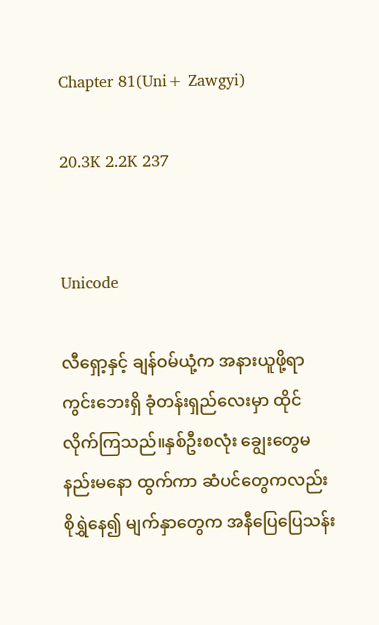Chapter 81(Uni+ Zawgyi)

20.3K 2.2K 237


Unicode

လီရှော့နှင့် ချန်ဝမ်ယုံ့က အနားယူဖို့ရာ ကွင်းဘေးရှိ ခုံတန်းရှည်လေးမှာ ထိုင်လိုက်ကြသည်။နှစ်ဦးစလုံး ချွေးတွေမနည်းမနော ထွက်ကာ ဆံပင်တွေကလည်း စိုရွှဲနေ၍ မျက်နှာတွေက အနီပြေပြေသန်း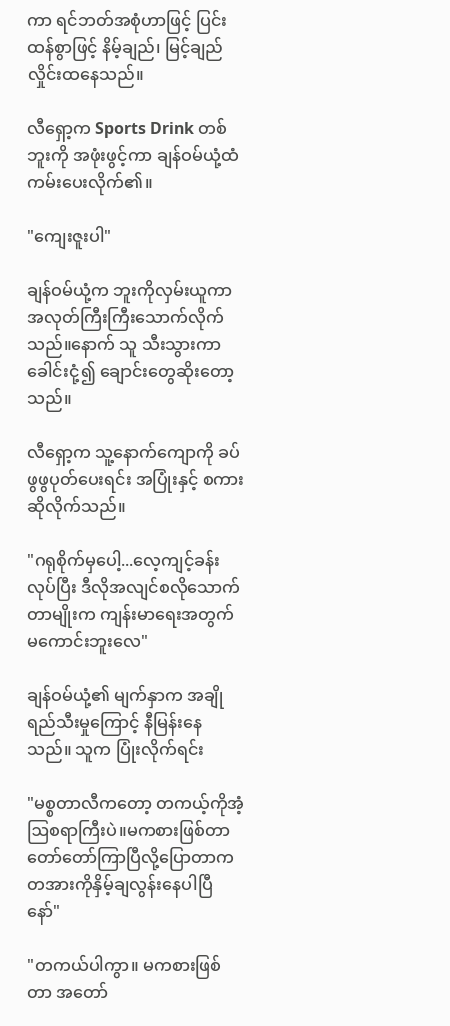ကာ ရင်ဘတ်အစုံဟာဖြင့် ပြင်းထန်စွာဖြင့် နိမ့်ချည်၊ မြင့်ချည်လှိုင်းထနေသည်။

လီရှော့က Sports Drink တစ်ဘူးကို အဖုံးဖွင့်ကာ ချန်ဝမ်ယုံ့ထံ ကမ်းပေးလိုက်၏။

"ကျေးဇူးပါ"

ချန်ဝမ်ယုံ့က ဘူးကိုလှမ်းယူကာ အလုတ်ကြီးကြီးသောက်လိုက်သည်။နောက် သူ သီးသွားကာ ခေါင်းငုံ့၍ ချောင်းတွေဆိုးတော့သည်။

လီရှော့က သူ့နောက်ကျောကို ခပ်ဖွဖွပုတ်ပေးရင်း အပြုံးနှင့် စကားဆိုလိုက်သည်။

"ဂရုစိုက်မှပေါ့...လေ့ကျင့်ခန်းလုပ်ပြီး ဒီလိုအလျင်စလိုသောက်တာမျိုးက ကျန်းမာရေးအတွက် မကောင်းဘူးလေ"

ချန်ဝမ်ယုံ့၏ မျက်နှာက အချိုရည်သီးမှုကြောင့် နီမြန်းနေသည်။ သူက ပြုံးလိုက်ရင်း

"မစ္စတာလီကတော့ တကယ့်ကိုအံ့ဩစရာကြီးပဲ။မကစားဖြစ်တာ တော်တော်ကြာပြီလို့ပြောတာက တအားကိုနှိမ့်ချလွန်းနေပါပြီနော်"

"တကယ်ပါကွာ။ မကစားဖြစ်တာ အတော်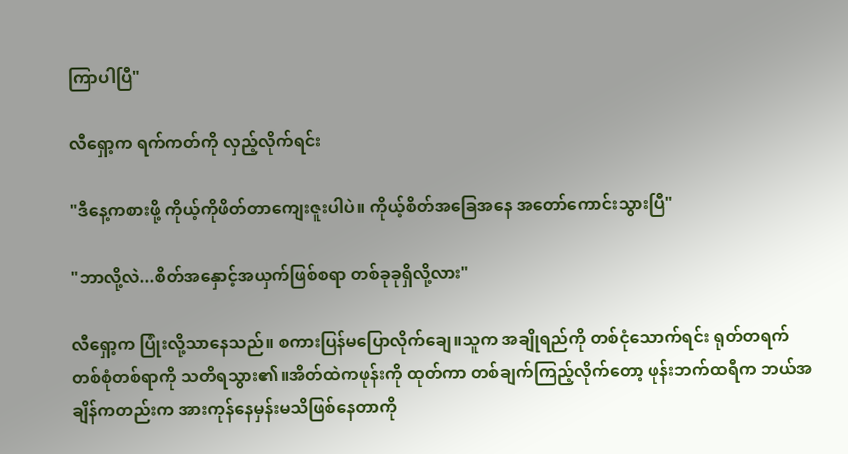ကြာပါပြီ"

လီရှော့က ရက်ကတ်ကို လှည့်လိုက်ရင်း

"ဒီနေ့ကစားဖို့ ကိုယ့်ကိုဖိတ်တာကျေးဇူးပါပဲ။ ကိုယ့်စိတ်အခြေအနေ အတော်ကောင်းသွားပြီ"

"ဘာလို့လဲ...စိတ်အနှောင့်အယှက်ဖြစ်စရာ တစ်ခုခုရှိလို့လား"

လီရှော့က ပြုံးလို့သာနေသည်။ စကားပြန်မပြောလိုက်ချေ။သူက အချိုရည်ကို တစ်ငုံသောက်ရင်း ရုတ်တရက် တစ်စုံတစ်ရာကို သတိရသွား၏။အိတ်ထဲကဖုန်းကို ထုတ်ကာ တစ်ချက်ကြည့်လိုက်တော့ ဖုန်းဘက်ထရီက ဘယ်အချိန်ကတည်းက အားကုန်နေမှန်းမသိဖြစ်နေတာကို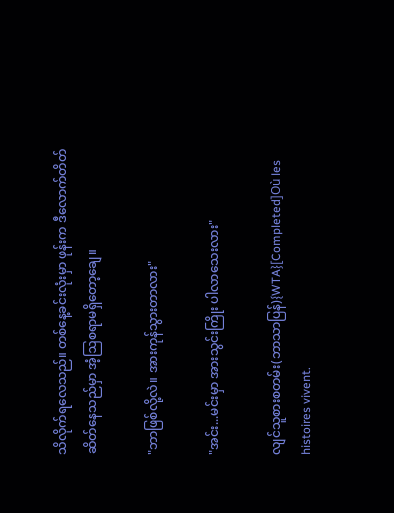သိလိုက်ရလေသည်။ တစ်နေ့ခင်းလုံးမှာ ဖုန်းက ဒီလောက်တိတ်ဆိတ်နေသည်မှာ အံ့ဩစရာမရှိတော့ချေ။

"ဘာဖြစ်လို့လဲ။ အားကုန်သွားတာလား"

"အင်း...မင်းမှာ အားသွင်းကြိုး ပါလာသေးလား"

လျင်သူစားစတမ်း(ဘာသာပြန်){WTA}[Completed]Où les histoires vivent.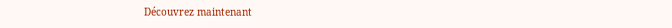Découvrez maintenant